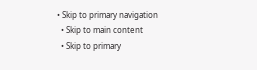• Skip to primary navigation
  • Skip to main content
  • Skip to primary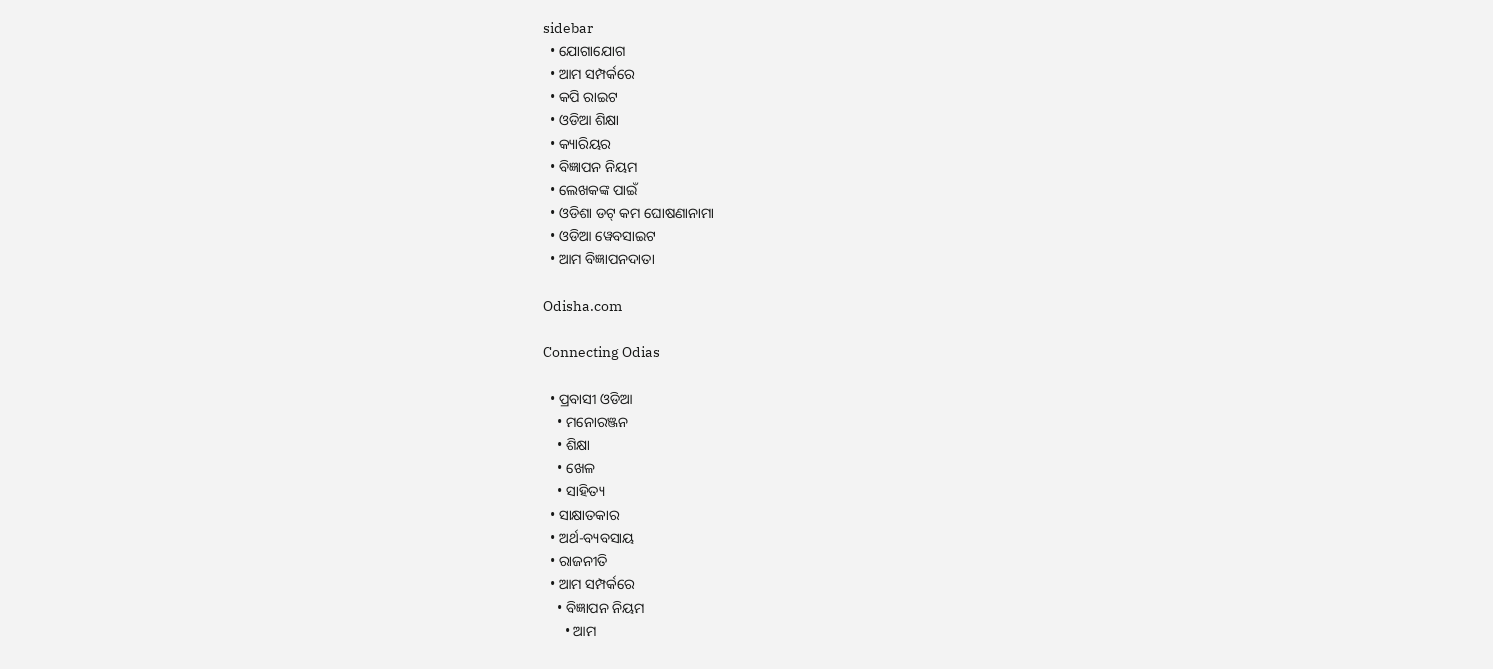sidebar
  • ଯୋଗାଯୋଗ
  • ଆମ ସମ୍ପର୍କରେ
  • କପି ରାଇଟ
  • ଓଡିଆ ଶିକ୍ଷା
  • କ୍ୟାରିୟର
  • ବିଜ୍ଞାପନ ନିୟମ
  • ଲେଖକଙ୍କ ପାଇଁ
  • ଓଡିଶା ଡଟ୍ କମ ଘୋଷଣାନାମା
  • ଓଡିଆ ୱେବସାଇଟ
  • ଆମ ବିଜ୍ଞାପନଦାତା

Odisha.com

Connecting Odias

  • ପ୍ରବାସୀ ଓଡିଆ
    • ମନୋରଞ୍ଜନ
    • ଶିକ୍ଷା
    • ଖେଳ
    • ସାହିତ୍ୟ
  • ସାକ୍ଷାତକାର
  • ଅର୍ଥ-ବ୍ୟବସାୟ
  • ରାଜନୀତି
  • ଆମ ସମ୍ପର୍କରେ
    • ବିଜ୍ଞାପନ ନିୟମ
      • ଆମ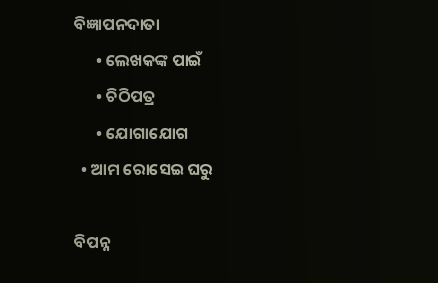ବିଜ୍ଞାପନଦାତା
      • ଲେଖକଙ୍କ ପାଇଁ
      • ଚିଠିପତ୍ର
      • ଯୋଗାଯୋଗ
  • ଆମ ରୋସେଇ ଘରୁ

ବିପନ୍ନ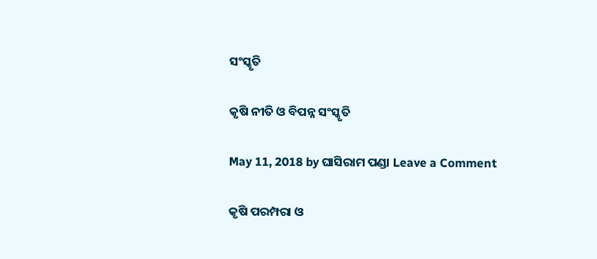ସଂସ୍କୃତି

କୃଷି ନୀତି ଓ ବିପନ୍ନ ସଂସ୍କୃତି

May 11, 2018 by ଘାସିରାମ ପଣ୍ଡା Leave a Comment

କୃଷି ପରମ୍ପରା ଓ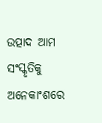ଉତ୍ପାଦ ଆମ ସଂସ୍କୃତିକୁ ଅନେକାଂଶରେ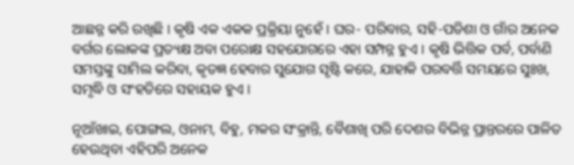ଆଛନ୍ନ କରି ରଖିଛି । କୃଷି ଏକ ଏକକ ପ୍ରକ୍ରିୟା ନୁହେଁ । ଘର- ପରିବାର, ସହି-ପଡିଶା ଓ ଗାଁର ଅନେକ ବର୍ଗର ଲୋକଙ୍କ ପ୍ରତ୍ୟକ୍ଷ ଅବା ପରୋକ୍ଷ ସହଯୋଗରେ ଏହା ସମ୍ପନ୍ନ ହୁଏ । କୃଷି ଭିତ୍ତିକ ପର୍ବ, ପର୍ବାଣି ସମସ୍ତଙ୍କୁ ସାମିଲ କରିବା, କୃତଜ୍ଞ ହେବାର ସୁଯୋଗ ସୃଷ୍ଟି କରେ, ଯାହାକି ପରବର୍ତ୍ତି ସମୟରେ ସୁଃଖ, ସମୃଦ୍ଧି ଓ ସଂହତିରେ ସହାୟକ ହୁଏ ।

ନୂଆଁଖାଇ, ପୋଙ୍ଗଲ, ଓନାମ, ବିହୁ, ମକର ସଂକ୍ରାନ୍ତି, ବୈଶାଖି ପରି ଦେଶର ବିଭିନ୍ନ ପ୍ରାନ୍ତରରେ ପାଳିତ ହେଉଥିବା ଏହିପରି ଅନେକ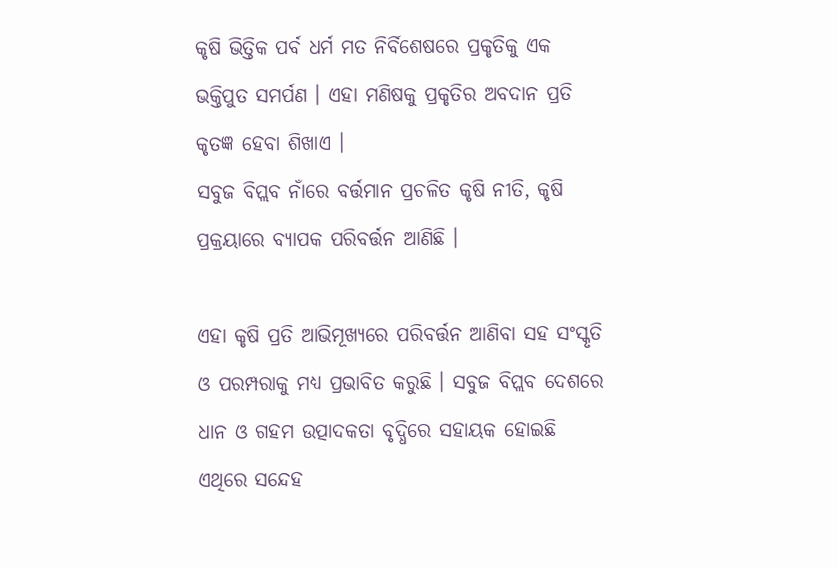କୃଷି ଭିତ୍ତିକ ପର୍ବ ଧର୍ମ ମତ ନିର୍ବିଶେଷରେ ପ୍ରକୃତିକୁ ଏକ ଭକ୍ତିପୁତ ସମର୍ପଣ । ଏହା ମଣିଷକୁ ପ୍ରକୃତିର ଅବଦାନ ପ୍ରତି କୃତଜ୍ଞ ହେବା ଶିଖାଏ ।
ସବୁଜ ବିପ୍ଲବ ନାଁରେ ବର୍ତ୍ତମାନ ପ୍ରଚଳିତ କୃଷି ନୀତି, କୃଷି ପ୍ରକ୍ରୟାରେ ବ୍ୟାପକ ପରିବର୍ତ୍ତନ ଆଣିଛି ।

ଏହା କୃଷି ପ୍ରତି ଆଭିମୂଖ୍ୟରେ ପରିବର୍ତ୍ତନ ଆଣିବା ସହ ସଂସ୍କୃତି ଓ ପରମ୍ପରାକୁ ମଧ୍ୟ ପ୍ରଭାବିତ କରୁଛି । ସବୁଜ ବିପ୍ଲବ ଦେଶରେ ଧାନ ଓ ଗହମ ଉତ୍ପାଦକତା ବୃଦ୍ଧିରେ ସହାୟକ ହୋଇଛି ଏଥିରେ ସନ୍ଦେହ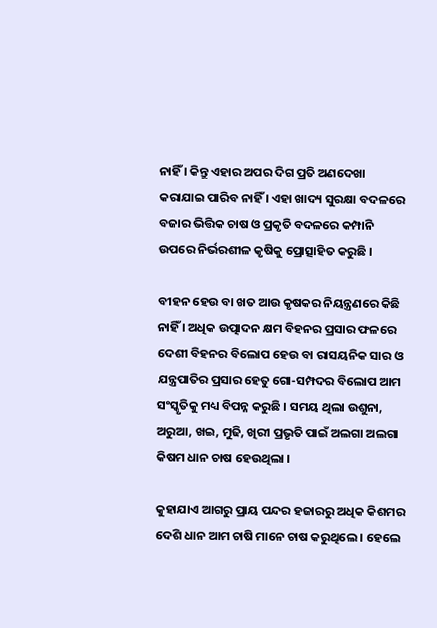ନାହିଁ । କିନ୍ତୁ ଏହାର ଅପର ଦିଗ ପ୍ରତି ଅଣଦେଖା କରାଯାଇ ପାରିବ ନାହିଁ । ଏହା ଖାଦ୍ୟ ସୁରକ୍ଷା ବଦଳରେ ବଜାର ଭିତ୍ତିକ ଚାଷ ଓ ପ୍ରକୃତି ବଦଳରେ କମ୍ପାନି ଉପରେ ନିର୍ଭରଶୀଳ କୃଷିକୁ ପ୍ରୋତ୍ସାହିତ କରୁଛି ।

ବୀହନ ହେଉ ବା ଖତ ଆଉ କୃଷକର ନିୟନ୍ତ୍ରଣରେ କିଛି ନାହିଁ । ଅଧିକ ଉତ୍ପାଦନ କ୍ଷମ ବିହନର ପ୍ରସାର ଫଳରେ ଦେଶୀ ବିହନର ବିଲୋପ ହେଉ ବା ରାସୟନିକ ସାର ଓ ଯନ୍ତ୍ରପାତିର ପ୍ରସାର ହେତୁ ଗୋ-ସମ୍ପଦର ବିଲୋପ ଆମ ସଂସ୍କୃତିକୁ ମଧ୍ୟ ବିପନ୍ନ କରୁଛି । ସମୟ ଥିଲା ଉଶୁନା, ଅରୁଆ, ଖଇ, ମୁଢି, ଖିରୀ ପ୍ରଭୃତି ପାଇଁ ଅଲଗା ଅଲଗା କିଷମ ଧାନ ଚାଷ ହେଉଥିଲା ।

କୁହାଯାଏ ଆଗରୁ ପ୍ରାୟ ପନ୍ଦର ହଜାରରୁ ଅଧିକ କିଶମର ଦେଶି ଧାନ ଆମ ଚାଷି ମାନେ ଚାଷ କରୁଥିଲେ । ହେଲେ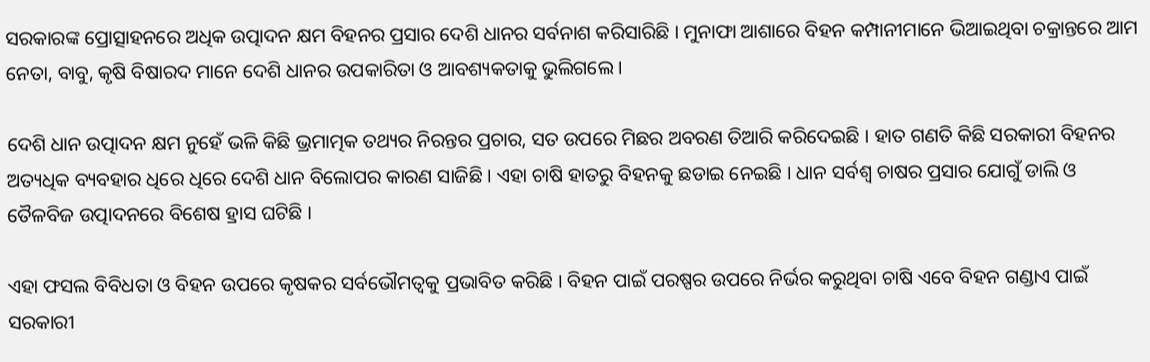ସରକାରଙ୍କ ପ୍ରୋତ୍ସାହନରେ ଅଧିକ ଉତ୍ପାଦନ କ୍ଷମ ବିହନର ପ୍ରସାର ଦେଶି ଧାନର ସର୍ବନାଶ କରିସାରିଛି । ମୁନାଫା ଆଶାରେ ବିହନ କମ୍ପାନୀମାନେ ଭିଆଇଥିବା ଚକ୍ରାନ୍ତରେ ଆମ ନେତା, ବାବୁ, କୃଷି ବିଷାରଦ ମାନେ ଦେଶି ଧାନର ଉପକାରିତା ଓ ଆବଶ୍ୟକତାକୁ ଭୁଲିଗଲେ ।

ଦେଶି ଧାନ ଉତ୍ପାଦନ କ୍ଷମ ନୁହେଁ ଭଳି କିଛି ଭ୍ରମାତ୍ମକ ତଥ୍ୟର ନିରନ୍ତର ପ୍ରଚାର, ସତ ଉପରେ ମିଛର ଅବରଣ ତିଆରି କରିଦେଇଛି । ହାତ ଗଣତି କିଛି ସରକାରୀ ବିହନର ଅତ୍ୟଧିକ ବ୍ୟବହାର ଧିରେ ଧିରେ ଦେଶି ଧାନ ବିଲୋପର କାରଣ ସାଜିଛି । ଏହା ଚାଷି ହାତରୁ ବିହନକୁ ଛଡାଇ ନେଇଛି । ଧାନ ସର୍ବଶ୍ୱ ଚାଷର ପ୍ରସାର ଯୋଗୁଁ ଡାଲି ଓ ତୈଳବିଜ ଉତ୍ପାଦନରେ ବିଶେଷ ହ୍ରାସ ଘଟିଛି ।

ଏହା ଫସଲ ବିବିଧତା ଓ ବିହନ ଉପରେ କୃଷକର ସର୍ବଭୌମତ୍ୱକୁ ପ୍ରଭାବିତ କରିଛି । ବିହନ ପାଇଁ ପରଷ୍ପର ଉପରେ ନିର୍ଭର କରୁଥିବା ଚାଷି ଏବେ ବିହନ ଗଣ୍ଡାଏ ପାଇଁ ସରକାରୀ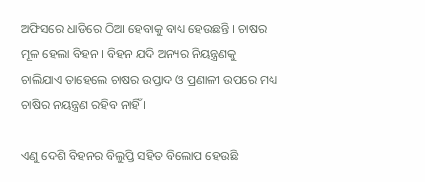ଅଫିସରେ ଧାଡିରେ ଠିଆ ହେବାକୁ ବାଧ୍ୟ ହେଉଛନ୍ତି । ଚାଷର ମୂଳ ହେଲା ବିହନ । ବିହନ ଯଦି ଅନ୍ୟର ନିୟନ୍ତ୍ରଣକୁ ଚାଲିଯାଏ ତାହେଲେ ଚାଷର ଉପ୍ତାଦ ଓ ପ୍ରଣାଳୀ ଉପରେ ମଧ୍ୟ ଚାଷିର ନୟନ୍ତ୍ରଣ ରହିବ ନାହିଁ ।

ଏଣୁ ଦେଶି ବିହନର ବିଲୁପ୍ତି ସହିତ ବିଲୋପ ହେଉଛି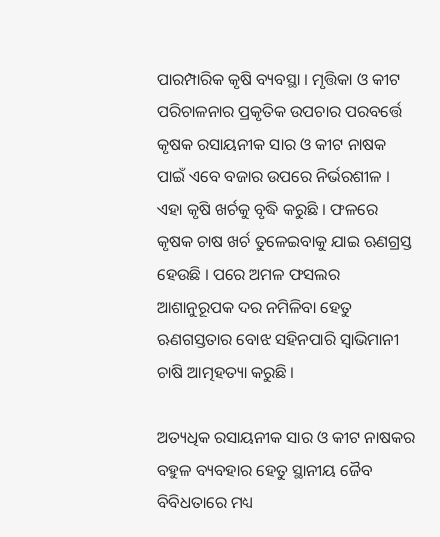ପାରମ୍ପାରିକ କୃଷି ବ୍ୟବସ୍ଥା । ମୃତ୍ତିକା ଓ କୀଟ ପରିଚାଳନାର ପ୍ରକୃତିକ ଉପଚାର ପରବର୍ତ୍ତେ କୃଷକ ରସାୟନୀକ ସାର ଓ କୀଟ ନାଷକ ପାଇଁ ଏବେ ବଜାର ଉପରେ ନିର୍ଭରଶୀଳ । ଏହା କୃଷି ଖର୍ଚକୁ ବୃଦ୍ଧି କରୁଛି । ଫଳରେ କୃଷକ ଚାଷ ଖର୍ଚ ତୁଳେଇବାକୁ ଯାଇ ଋଣଗ୍ରସ୍ତ ହେଉଛି । ପରେ ଅମଳ ଫସଲର ଆଶାନୁରୂପକ ଦର ନମିଳିବା ହେତୁ ଋଣଗସ୍ତତାର ବୋଝ ସହିନପାରି ସ୍ୱାଭିମାନୀ ଚାଷି ଆତ୍ମହତ୍ୟା କରୁଛି ।

ଅତ୍ୟଧିକ ରସାୟନୀକ ସାର ଓ କୀଟ ନାଷକର ବହୁଳ ବ୍ୟବହାର ହେତୁ ସ୍ଥାନୀୟ ଜୈବ ବିବିଧତାରେ ମଧ୍ୟ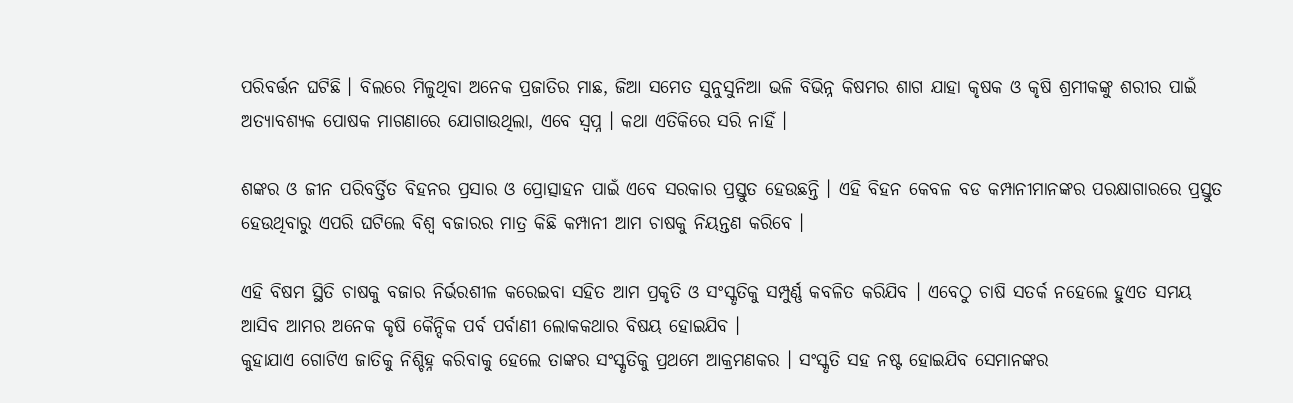ପରିବର୍ତ୍ତନ ଘଟିଛି । ବିଲରେ ମିଳୁଥିବା ଅନେକ ପ୍ରଜାତିର ମାଛ, ଜିଆ ସମେତ ସୁନୁସୁନିଆ ଭଳି ବିଭିନ୍ନ କିଷମର ଶାଗ ଯାହା କୃଷକ ଓ କୃଷି ଶ୍ରମୀକଙ୍କୁ ଶରୀର ପାଇଁ ଅତ୍ୟାବଶ୍ୟକ ପୋଷକ ମାଗଣାରେ ଯୋଗାଉଥିଲା, ଏବେ ସ୍ୱପ୍ନ । କଥା ଏତିକିରେ ସରି ନାହିଁ ।

ଶଙ୍କର ଓ ଜୀନ ପରିବର୍ତ୍ତିତ ବିହନର ପ୍ରସାର ଓ ପ୍ରୋତ୍ସାହନ ପାଇଁ ଏବେ ସରକାର ପ୍ରସ୍ତୁତ ହେଉଛନ୍ତି । ଏହି ବିହନ କେବଳ ବଡ କମ୍ପାନୀମାନଙ୍କର ପରକ୍ଷାଗାରରେ ପ୍ରସ୍ତୁତ ହେଉଥିବାରୁ ଏପରି ଘଟିଲେ ବିଶ୍ୱ ବଜାରର ମାତ୍ର କିଛି କମ୍ପାନୀ ଆମ ଚାଷକୁ ନିୟନ୍ତଣ କରିବେ ।

ଏହି ବିଷମ ସ୍ଥିତି ଚାଷକୁ ବଜାର ନିର୍ଭରଶୀଳ କରେଇବା ସହିତ ଆମ ପ୍ରକୃତି ଓ ସଂସ୍କୃତିକୁ ସମ୍ପୁର୍ଣ୍ଣ କବଳିତ କରିଯିବ । ଏବେଠୁ ଚାଷି ସତର୍କ ନହେଲେ ହୁଏତ ସମୟ ଆସିବ ଆମର ଅନେକ କୃଷି କୈନ୍ଦିକ ପର୍ବ ପର୍ବାଣୀ ଲୋକକଥାର ବିଷୟ ହୋଇଯିବ ।
କୁହାଯାଏ ଗୋଟିଏ ଜାତିକୁ ନିଶ୍ଚିହ୍ନ କରିବାକୁ ହେଲେ ତାଙ୍କର ସଂସ୍କୃତିକୁ ପ୍ରଥମେ ଆକ୍ରମଣକର । ସଂସ୍କୃତି ସହ ନଷ୍ଟ ହୋଇଯିବ ସେମାନଙ୍କର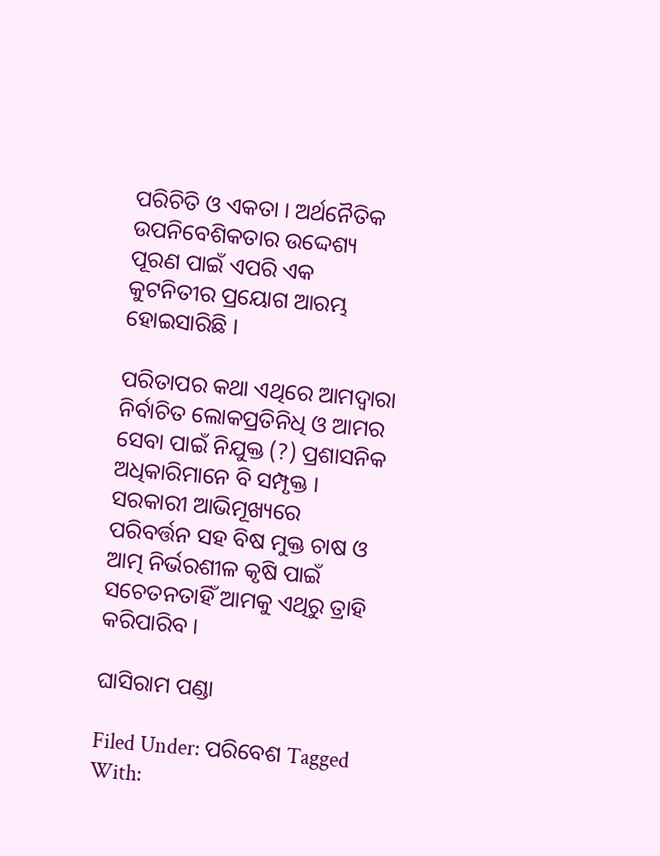ପରିଚିତି ଓ ଏକତା । ଅର୍ଥନୈତିକ ଉପନିବେଶିକତାର ଉଦ୍ଦେଶ୍ୟ ପୂରଣ ପାଇଁ ଏପରି ଏକ କୁଟନିତୀର ପ୍ରୟୋଗ ଆରମ୍ଭ ହୋଇସାରିଛି ।

ପରିତାପର କଥା ଏଥିରେ ଆମଦ୍ୱାରା ନିର୍ବାଚିତ ଲୋକପ୍ରତିନିଧି ଓ ଆମର ସେବା ପାଇଁ ନିଯୁକ୍ତ (?) ପ୍ରଶାସନିକ ଅଧିକାରିମାନେ ବି ସମ୍ପୃକ୍ତ । ସରକାରୀ ଆଭିମୂଖ୍ୟରେ ପରିବର୍ତ୍ତନ ସହ ବିଷ ମୁକ୍ତ ଚାଷ ଓ ଆତ୍ମ ନିର୍ଭରଶୀଳ କୃଷି ପାଇଁ ସଚେତନତାହିଁ ଆମକୁ ଏଥିରୁ ତ୍ରାହି କରିପାରିବ ।

ଘାସିରାମ ପଣ୍ଡା

Filed Under: ପରିବେଶ Tagged With: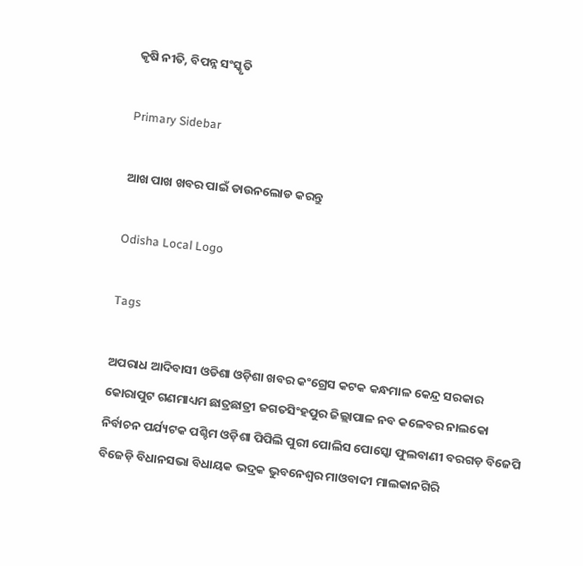କୃଷି ନୀତି, ବିପନ୍ନ ସଂସ୍କୃତି

Primary Sidebar

ଆଖ ପାଖ ଖବର ପାଇଁ ଡାଉନଲୋଡ କରନ୍ତୁ

Odisha Local Logo

Tags

ଅପରାଧ ଆଦିବାସୀ ଓଡିଶା ଓଡ଼ିଶା ଖବର କଂଗ୍ରେସ କଟକ କନ୍ଧମାଳ କେନ୍ଦ୍ର ସରକାର କୋରାପୁଟ ଗଣମାଧ୍ୟମ ଛାତ୍ରଛାତ୍ରୀ ଜଗତସିଂହପୁର ଜିଲ୍ଲାପାଳ ନବ କଳେବର ନାଲକୋ ନିର୍ବାଚନ ପର୍ଯ୍ୟଟକ ପଶ୍ଚିମ ଓଡ଼ିଶା ପିପିଲି ପୁରୀ ପୋଲିସ ପୋସ୍କୋ ଫୁଲବାଣୀ ବରଗଡ଼ ବିଜେପି ବିଜେଡ଼ି ବିଧାନସଭା ବିଧାୟକ ଭଦ୍ରକ ଭୁବନେଶ୍ୱର ମାଓବାଦୀ ମାଲକାନଗିରି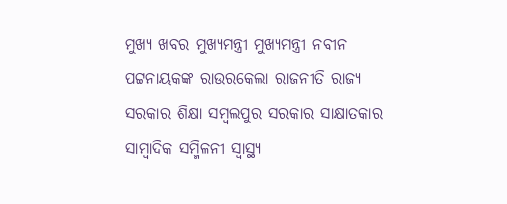ମୁଖ୍ୟ ଖବର ମୁଖ୍ୟମନ୍ତ୍ରୀ ମୁଖ୍ୟମନ୍ତ୍ରୀ ନବୀନ ପଟ୍ଟନାୟକଙ୍କ ରାଉରକେଲା ରାଜନୀତି ରାଜ୍ୟ ସରକାର ଶିକ୍ଷା ସମ୍ବଲପୁର ସରକାର ସାକ୍ଷାତକାର ସାମ୍ବାଦିକ ସମ୍ମିଳନୀ ସ୍ୱାସ୍ଥ୍ୟ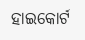ହାଇକୋର୍ଟ